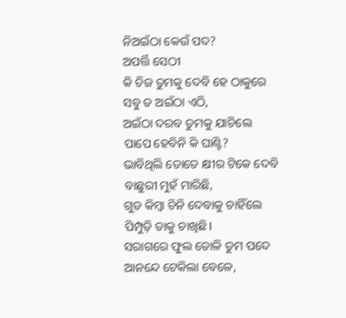ନିଅଇଁଠା କେଉଁ ପଦ?
ଅପର୍ତ୍ତି ସେଠୀ
କି ଚିଜ ତୁମକୁ ଦେବି ହେ ଠାକୁରେ
ସବୁ ତ ଅଇଁଠା ଏଠି,
ଅଇଁଠା ଦରବ ତୁମକୁ ଯାଚିଲେ
ପାପେ ହେବିନି କି ଘାଣ୍ଟି?
ଭାବିଥିଲି ତୋତେ କ୍ଷୀର ଟିକେ ଦେବି
ବାଛୁରୀ ମୁହଁ ମାରିଛି,
ଗୁଡ କିମ୍ବା ଚିନି ଦେବାକୁ ଚାହିଁଲେ
ପିମ୍ପୁଡ଼ି ତାକୁ ଚାଖିଛି।
ସରାଗରେ ଫୁଲ ତୋଳି ତୁମ ପଦେ
ଆନନ୍ଦେ ଟେକିଲା ବେଳେ,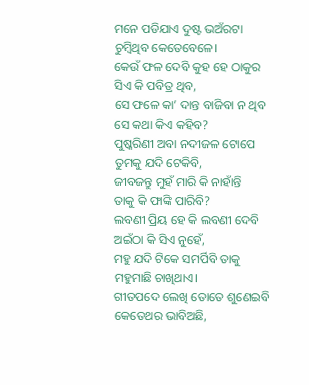ମନେ ପଡିଯାଏ ଦୁଷ୍ଟ ଭଅଁରଟା
ଚୁମ୍ଵିଥିବ କେତେବେଳେ।
କେଉଁ ଫଳ ଦେବି କୁହ ହେ ଠାକୁର
ସିଏ କି ପବିତ୍ର ଥିବ,
ସେ ଫଳେ କା’ ଦାନ୍ତ ବାଜିବା ନ ଥିବ
ସେ କଥା କିଏ କହିବ?
ପୁଷ୍କରିଣୀ ଅବା ନଦୀଜଳ ଟୋପେ
ତୁମକୁ ଯଦି ଟେକିବି,
ଜୀବଜନ୍ତୁ ମୁହଁ ମାରି କି ନାହାଁନ୍ତି
ତାକୁ କି ଫାଙ୍କି ପାରିବି?
ଲବଣୀ ପ୍ରିୟ ହେ କି ଲବଣୀ ଦେବି
ଅଇଁଠା କି ସିଏ ନୁହେଁ,
ମହୁ ଯଦି ଟିକେ ସମର୍ପିବି ତାକୁ
ମହୁମାଛି ଚାଖିଥାଏ।
ଗୀତପଦେ ଲେଖି ତୋତେ ଶୁଣେଇବି
କେତେଥର ଭାବିଅଛି,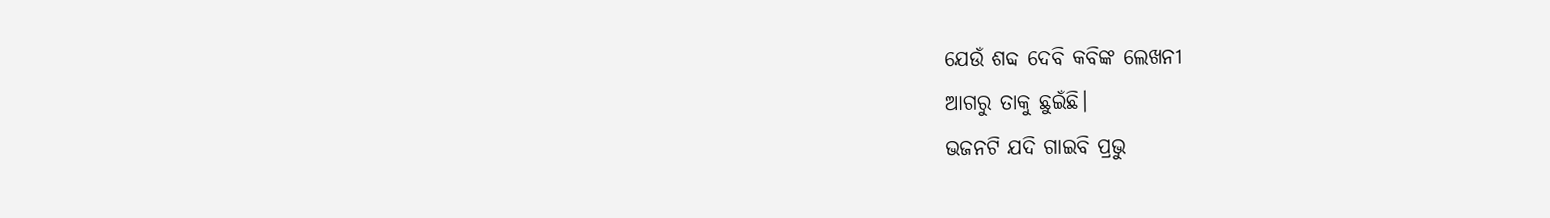ଯେଉଁ ଶବ୍ଦ ଦେବି କବିଙ୍କ ଲେଖନୀ
ଆଗରୁ ତାକୁ ଛୁଇଁଛି।
ଭଜନଟି ଯଦି ଗାଇବି ପ୍ରଭୁ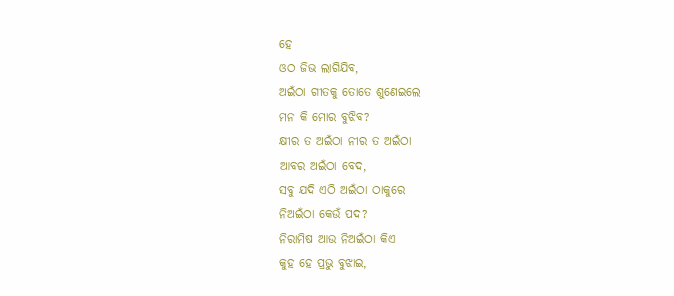ହେ
ଓଠ ଜିଭ ଲାଗିଯିବ,
ଅଇଁଠା ଗୀତକୁ ତୋତେ ଶୁଣେଇଲେ
ମନ କି ମୋର ବୁଝିବ?
କ୍ଷୀର ତ ଅଇଁଠା ନୀର ତ ଅଇଁଠା
ଆବର ଅଇଁଠା ବେଦ,
ସବୁ ଯଦି ଏଠି ଅଇଁଠା ଠାକୁରେ
ନିଅଇଁଠା କେଉଁ ପଦ?
ନିରାମିଷ ଆଉ ନିଅଇଁଠା କିଏ
କୁହ ହେ ପ୍ରଭୁ ବୁଝାଇ,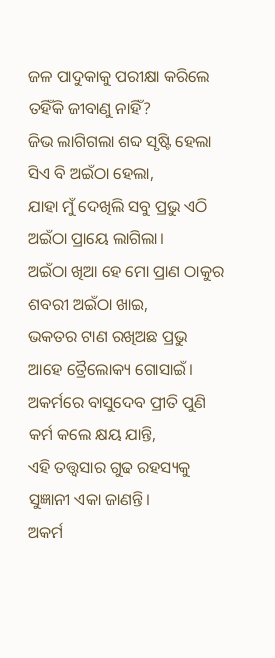ଜଳ ପାଦୁକାକୁ ପରୀକ୍ଷା କରିଲେ
ତହିଁକି ଜୀବାଣୁ ନାହିଁ?
ଜିଭ ଲାଗିଗଲା ଶବ୍ଦ ସୃଷ୍ଟି ହେଲା
ସିଏ ବି ଅଇଁଠା ହେଲା,
ଯାହା ମୁଁ ଦେଖିଲି ସବୁ ପ୍ରଭୁ ଏଠି
ଅଇଁଠା ପ୍ରାୟେ ଲାଗିଲା।
ଅଇଁଠା ଖିଆ ହେ ମୋ ପ୍ରାଣ ଠାକୁର
ଶବରୀ ଅଇଁଠା ଖାଇ,
ଭକତର ଟାଣ ରଖିଅଛ ପ୍ରଭୁ
ଆହେ ତ୍ରୈଲୋକ୍ୟ ଗୋସାଇଁ।
ଅକର୍ମରେ ବାସୁଦେବ ପ୍ରୀତି ପୁଣି
କର୍ମ କଲେ କ୍ଷୟ ଯାନ୍ତି,
ଏହି ତତ୍ତ୍ଵସାର ଗୁଢ ରହସ୍ୟକୁ
ସୁଜ୍ଞାନୀ ଏକା ଜାଣନ୍ତି।
ଅକର୍ମ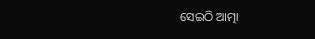ସେଇଠି ଆତ୍ମା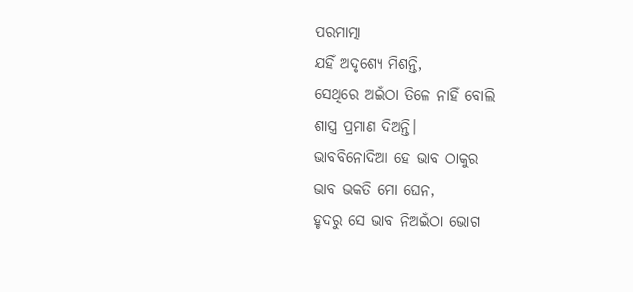ପରମାତ୍ମା
ଯହିଁ ଅଦୃଶ୍ଯେ ମିଶନ୍ତି,
ସେଥିରେ ଅଇଁଠା ତିଳେ ନାହିଁ ବୋଲି
ଶାସ୍ତ୍ର ପ୍ରମାଣ ଦିଅନ୍ତି।
ଭାବବିନୋଦିଆ ହେ ଭାବ ଠାକୁର
ଭାବ ଭକତି ମୋ ଘେନ,
ହୃଦରୁ ସେ ଭାବ ନିଅଇଁଠା ଭୋଗ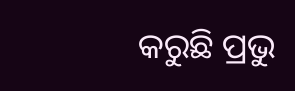କରୁଛି ପ୍ରଭୁ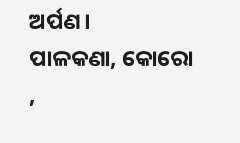ଅର୍ପଣ।
ପାଳକଣା, କୋରୋ ,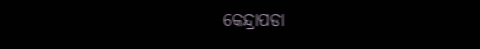କେନ୍ଦ୍ରାପଡା